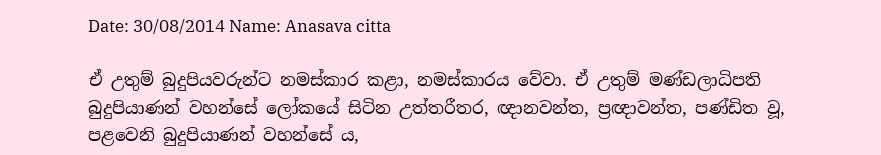Date: 30/08/2014 Name: Anasava citta

ඒ උතුම් බුදුපියවරුන්ට නමස්කාර කළා, නමස්කාරය වේවා. ඒ උතුම් මණ්ඩලාධිපති බුදුපියාණන් වහන්සේ ලෝකයේ සිටින උත්තරීතර, ඥානවන්ත, ප්‍රඥාවන්ත, පණ්ඩිත වූ, පළවෙනි බුදුපියාණන් වහන්සේ ය,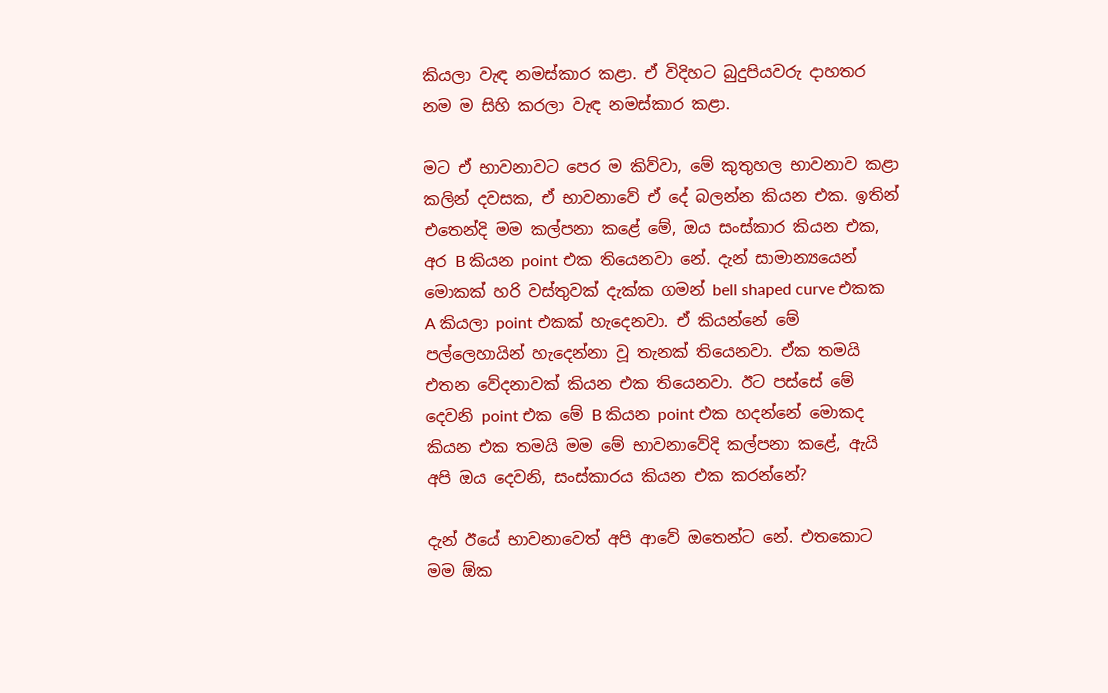කියලා වැඳ නමස්කාර කළා. ඒ විදිහට බුදුපියවරු දාහතර නම ම සිහි කරලා වැඳ නමස්කාර කළා.

මට ඒ භාවනාවට පෙර ම කිව්වා, මේ කුතුහල භාවනාව කළා කලින් දවසක, ඒ භාවනාවේ ඒ දේ බලන්න කියන එක. ඉතින් එතෙන්දි මම කල්පනා කළේ මේ, ඔය සංස්කාර කියන එක, අර B කියන point එක තියෙනවා නේ. දැන් සාමාන්‍යයෙන් මොකක් හරි වස්තුවක් දැක්ක ගමන් bell shaped curve එකක A කියලා point එකක් හැදෙනවා. ඒ කියන්නේ මේ පල්ලෙහායින් හැදෙන්නා වූ තැනක් තියෙනවා. ඒක තමයි එතන වේදනාවක් කියන එක තියෙනවා. ඊට පස්සේ මේ දෙවනි point එක මේ B කියන point එක හදන්නේ මොකද කියන එක තමයි මම මේ භාවනාවේදි කල්පනා කළේ, ඇයි අපි ඔය දෙවනි, සංස්කාරය කියන එක කරන්නේ?

දැන් ඊයේ භාවනාවෙත් අපි ආවේ ඔතෙන්ට නේ. එතකොට මම ඕක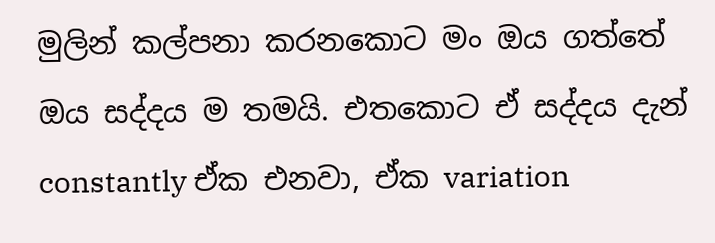මුලින් කල්පනා කරනකොට මං ඔය ගත්තේ ඔය සද්දය ම තමයි. එතකොට ඒ සද්දය දැන් constantly ඒක එනවා, ඒක variation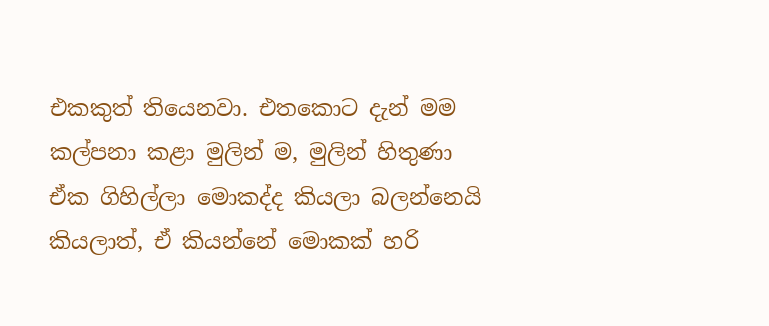එකකුත් තියෙනවා. එතකොට දැන් මම කල්පනා කළා මුලින් ම, මුලින් හිතුණා ඒක ගිහිල්ලා මොකද්ද කියලා බලන්නෙයි කියලාත්, ඒ කියන්නේ මොකක් හරි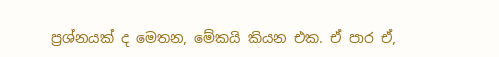ප්‍රශ්නයක් ද මෙතන, මේකයි කියන එක. ඒ පාර ඒ,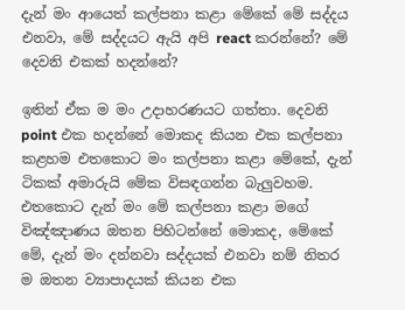දැන් මං ආයෙත් කල්පනා කළා මේකේ මේ සද්දය එනවා, මේ සද්දයට ඇයි අපි react කරන්නේ? මේ දෙවනි එකක් හදන්නේ?

ඉතින් ඒක ම මං උදාහරණයට ගත්තා. දෙවනි point එක හදන්නේ මොකද කියන එක කල්පනා කළහම එතකොට මං කල්පනා කළා මේකේ, දැන් ටිකක් අමාරුයි මේක විසඳගන්න බැලුවහම. එතකොට දැන් මං මේ කල්පනා කළා මගේ විඤ්ඤාණය ඔතන පිහිටන්නේ මොකද, මේකේ මේ, දැන් මං දන්නවා සද්දයක් එනවා නම් නිතර ම ඔතන ව්‍යාපාදයක් කියන එක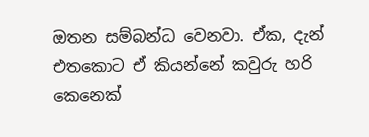ඔතන සම්බන්ධ වෙනවා. ඒක, දැන් එතකොට ඒ කියන්නේ කවුරු හරි කෙනෙක්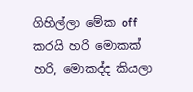ගිහිල්ලා මේක off කරයි හරි මොකක් හරි, මොකද්ද කියලා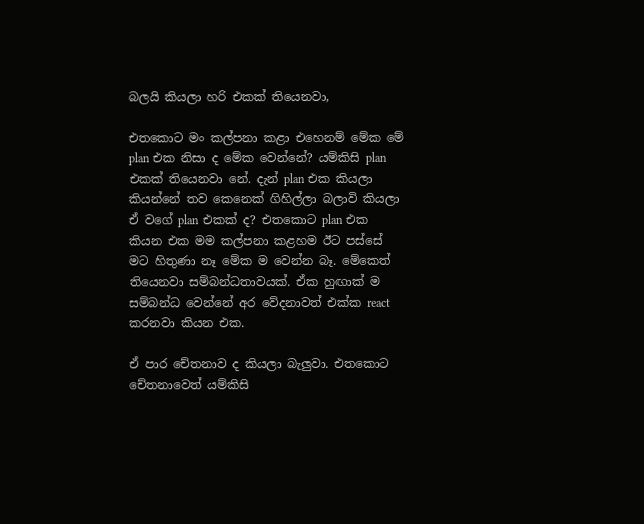බලයි කියලා හරි එකක් තියෙනවා,

එතකොට මං කල්පනා කළා එහෙනම් මේක මේ plan එක නිසා ද මේක වෙන්නේ? යම්කිසි plan එකක් තියෙනවා නේ. දැන් plan එක කියලා කියන්නේ තව කෙනෙක් ගිහිල්ලා බලාවි කියලා ඒ වගේ plan එකක් ද? එතකොට plan එක කියන එක මම කල්පනා කළහම ඊට පස්සේ මට හිතුණා නෑ මේක ම වෙන්න බෑ. මේකෙත් තියෙනවා සම්බන්ධතාවයක්. ඒක හුඟාක් ම සම්බන්ධ වෙන්නේ අර වේදනාවත් එක්ක react කරනවා කියන එක.

ඒ පාර චේතනාව ද කියලා බැලුවා. එතකොට චේතනාවෙත් යම්කිසි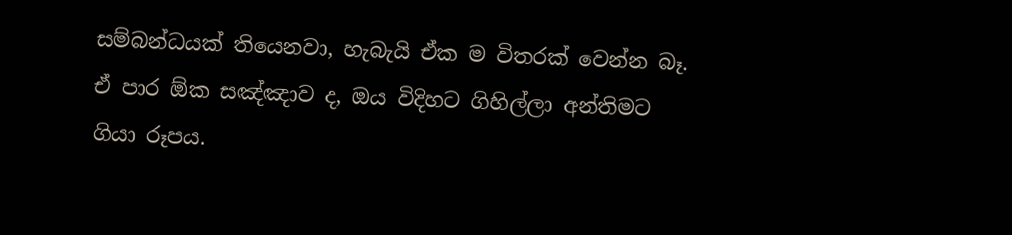සම්බන්ධයක් තියෙනවා, හැබැයි ඒක ම විතරක් වෙන්න බෑ. ඒ පාර ඕක සඤ්ඤාව ද, ඔය විදිහට ගිහිල්ලා අන්තිමට ගියා රූපය.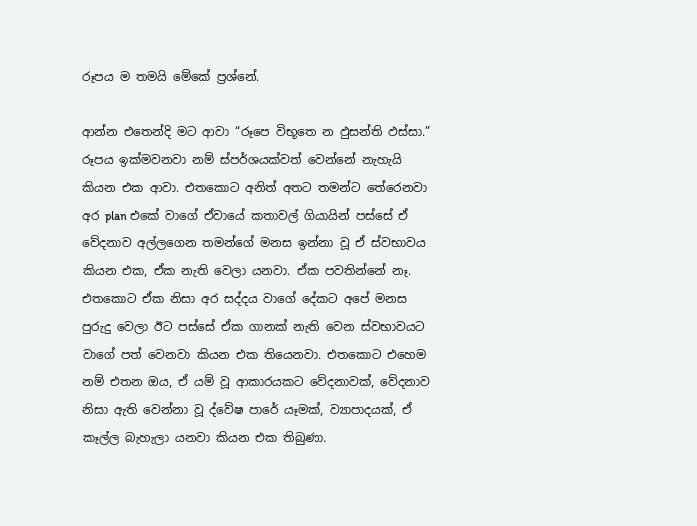රූපය ම තමයි මේකේ ප්‍රශ්නේ.

ආන්න එතෙන්දි මට ආවා “රූපෙ විභූතෙ න ඵුසන්ති ඵස්සා.” රූපය ඉක්මවනවා නම් ස්පර්ශයක්වත් වෙන්නේ නැහැයි කියන එක ආවා. එතකොට අනිත් අතට තමන්ට තේරෙනවා අර plan එකේ වාගේ ඒවායේ කතාවල් ගියායින් පස්සේ ඒ වේදනාව අල්ලගෙන තමන්ගේ මනස ඉන්නා වූ ඒ ස්වභාවය කියන එක, ඒක නැති වෙලා යනවා. ඒක පවතින්නේ නෑ. එතකොට ඒක නිසා අර සද්දය වාගේ දේකට අපේ මනස පුරුදු වෙලා ඊට පස්සේ ඒක ගානක් නැති වෙන ස්වභාවයට වාගේ පත් වෙනවා කියන එක තියෙනවා. එතකොට එහෙම නම් එතන ඔය, ඒ යම් වූ ආකාරයකට වේදනාවක්, වේදනාව නිසා ඇති වෙන්නා වූ ද්වේෂ පාරේ යෑමක්, ව්‍යාපාදයක්, ඒ කෑල්ල බැහැලා යනවා කියන එක තිබුණා.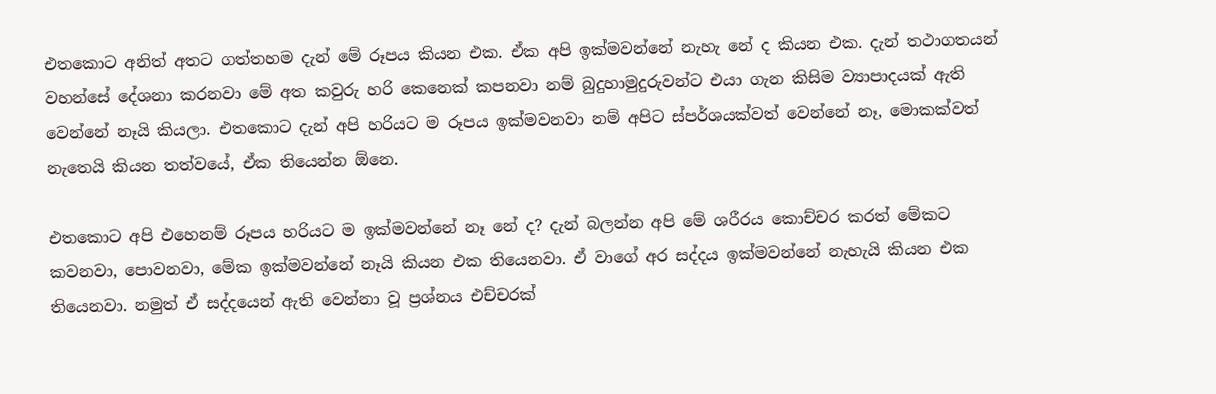එතකොට අනිත් අතට ගත්තහම දැන් මේ රූපය කියන එක. ඒක අපි ඉක්මවන්නේ නැහැ නේ ද කියන එක. දැන් තථාගතයන් වහන්සේ දේශනා කරනවා මේ අත කවුරු හරි කෙනෙක් කපනවා නම් බුදුහාමුදුරුවන්ට එයා ගැන කිසිම ව්‍යාපාදයක් ඇති වෙන්නේ නෑයි කියලා. එතකොට දැන් අපි හරියට ම රූපය ඉක්මවනවා නම් අපිට ස්පර්ශයක්වත් වෙන්නේ නෑ, මොකක්වත් නැතෙයි කියන තත්වයේ, ඒක තියෙන්න ඕනෙ.

එතකොට අපි එහෙනම් රූපය හරියට ම ඉක්මවන්නේ නෑ නේ ද? දැන් බලන්න අපි මේ ශරීරය කොච්චර කරත් මේකට කවනවා, පොවනවා, මේක ඉක්මවන්නේ නෑයි කියන එක තියෙනවා. ඒ වාගේ අර සද්දය ඉක්මවන්නේ නැහැයි කියන එක තියෙනවා. නමුත් ඒ සද්දයෙන් ඇති වෙන්නා වූ ප්‍රශ්නය එච්චරක්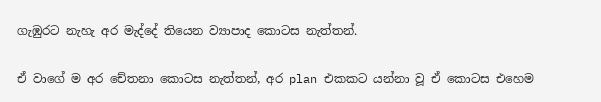ගැඹුරට නැහැ අර මැද්දේ තියෙන ව්‍යාපාද කොටස නැත්තන්.

ඒ වාගේ ම අර චේතනා කොටස නැත්තන්, අර plan එකකට යන්නා වූ ඒ කොටස එහෙම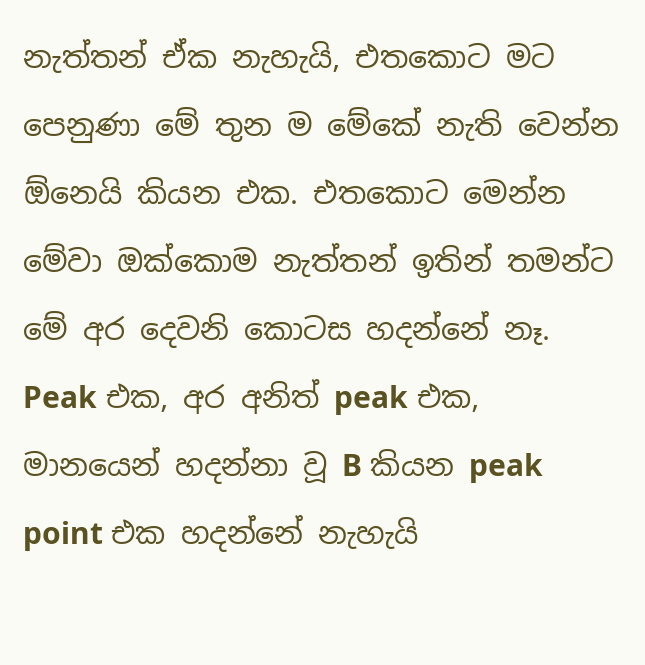නැත්තන් ඒක නැහැයි, එතකොට මට පෙනුණා මේ තුන ම මේකේ නැති වෙන්න ඕනෙයි කියන එක. එතකොට මෙන්න මේවා ඔක්කොම නැත්තන් ඉතින් තමන්ට මේ අර දෙවනි කොටස හදන්නේ නෑ. Peak එක, අර අනිත් peak එක, මානයෙන් හදන්නා වූ B කියන peak point එක හදන්නේ නැහැයි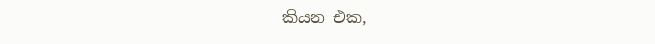කියන එක,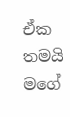ඒක තමයි මගේ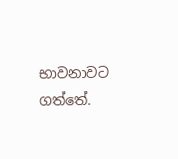භාවනාවට ගත්තේ.